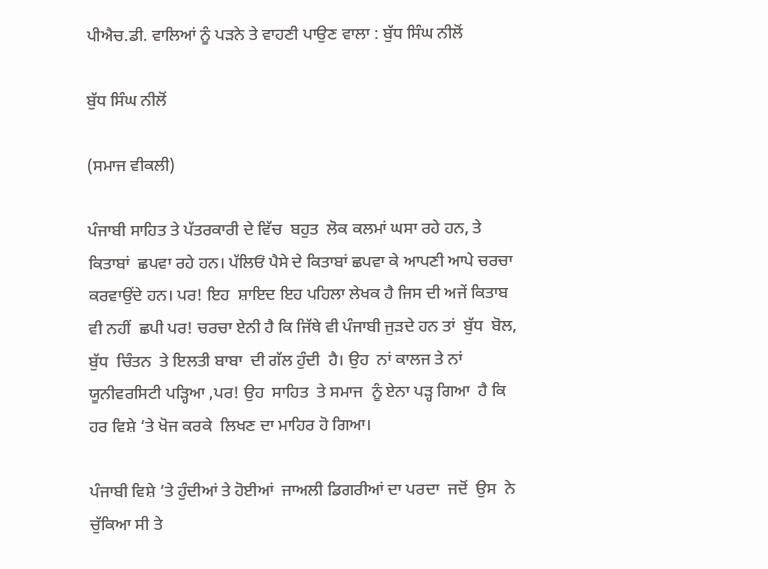ਪੀਐਚ.ਡੀ. ਵਾਲਿਆਂ ਨੂੰ ਪੜਨੇ ਤੇ ਵਾਹਣੀ ਪਾਉਣ ਵਾਲਾ : ਬੁੱਧ ਸਿੰਘ ਨੀਲੋਂ

ਬੁੱਧ ਸਿੰਘ ਨੀਲੋਂ

(ਸਮਾਜ ਵੀਕਲੀ)

ਪੰਜਾਬੀ ਸਾਹਿਤ ਤੇ ਪੱਤਰਕਾਰੀ ਦੇ ਵਿੱਚ  ਬਹੁਤ  ਲੋਕ ਕਲਮਾਂ ਘਸਾ ਰਹੇ ਹਨ, ਤੇ ਕਿਤਾਬਾਂ  ਛਪਵਾ ਰਹੇ ਹਨ। ਪੱਲਿਓਂ ਪੈਸੇ ਦੇ ਕਿਤਾਬਾਂ ਛਪਵਾ ਕੇ ਆਪਣੀ ਆਪੇ ਚਰਚਾ ਕਰਵਾਉਂਦੇ ਹਨ। ਪਰ! ਇਹ  ਸ਼ਾਇਦ ਇਹ ਪਹਿਲਾ ਲੇਖਕ ਹੈ ਜਿਸ ਦੀ ਅਜੇਂ ਕਿਤਾਬ ਵੀ ਨਹੀਂ  ਛਪੀ ਪਰ! ਚਰਚਾ ਏਨੀ ਹੈ ਕਿ ਜਿੱਥੇ ਵੀ ਪੰਜਾਬੀ ਜੁੜਦੇ ਹਨ ਤਾਂ  ਬੁੱਧ  ਬੋਲ,  ਬੁੱਧ  ਚਿੰਤਨ  ਤੇ ਇਲਤੀ ਬਾਬਾ  ਦੀ ਗੱਲ ਹੁੰਦੀ  ਹੈ। ਉਹ  ਨਾਂ ਕਾਲਜ ਤੇ ਨਾਂ ਯੂਨੀਵਰਸਿਟੀ ਪੜ੍ਹਿਆ ,ਪਰ! ਉਹ  ਸਾਹਿਤ  ਤੇ ਸਮਾਜ  ਨੂੰ ਏਨਾ ਪੜ੍ਹ ਗਿਆ  ਹੈ ਕਿ ਹਰ ਵਿਸ਼ੇ ‘ਤੇ ਖੋਜ ਕਰਕੇ  ਲਿਖਣ ਦਾ ਮਾਹਿਰ ਹੋ ਗਿਆ।

ਪੰਜਾਬੀ ਵਿਸ਼ੇ ‘ਤੇ ਹੁੰਦੀਆਂ ਤੇ ਹੋਈਆਂ  ਜਾਅਲੀ ਡਿਗਰੀਆਂ ਦਾ ਪਰਦਾ  ਜਦੋਂ  ਉਸ  ਨੇ ਚੁੱਕਿਆ ਸੀ ਤੇ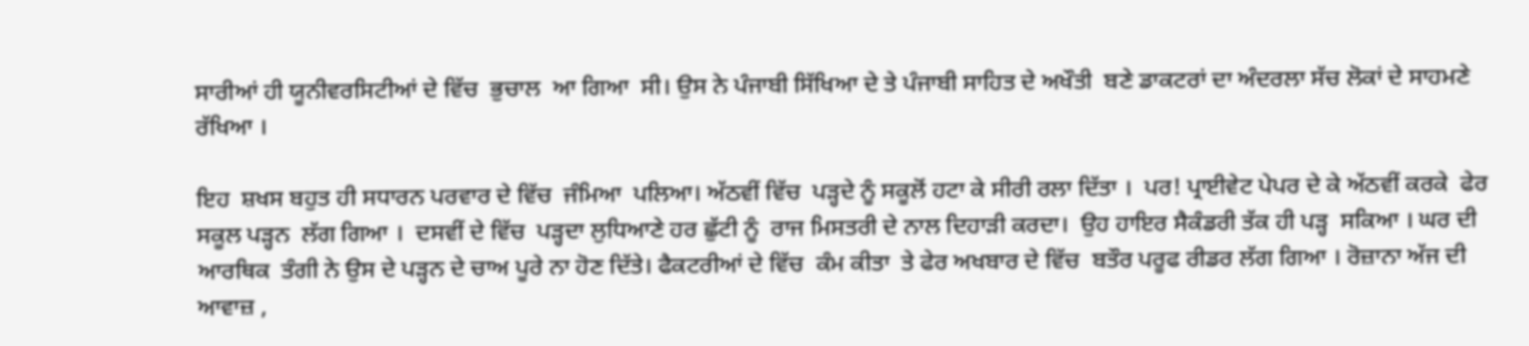ਸਾਰੀਆਂ ਹੀ ਯੂਨੀਵਰਸਿਟੀਆਂ ਦੇ ਵਿੱਚ  ਭੁਚਾਲ  ਆ ਗਿਆ  ਸੀ। ਉਸ ਨੇ ਪੰਜਾਬੀ ਸਿੱਖਿਆ ਦੇ ਤੇ ਪੰਜਾਬੀ ਸਾਹਿਤ ਦੇ ਅਖੌਤੀ  ਬਣੇ ਡਾਕਟਰਾਂ ਦਾ ਅੰਦਰਲਾ ਸੱਚ ਲੋਕਾਂ ਦੇ ਸਾਹਮਣੇ ਰੱਖਿਆ ।

ਇਹ  ਸ਼ਖਸ ਬਹੁਤ ਹੀ ਸਧਾਰਨ ਪਰਵਾਰ ਦੇ ਵਿੱਚ  ਜੰਮਿਆ  ਪਲਿਆ। ਅੱਠਵੀਂ ਵਿੱਚ  ਪੜ੍ਹਦੇ ਨੂੰ ਸਕੂਲੋਂ ਹਟਾ ਕੇ ਸੀਰੀ ਰਲਾ ਦਿੱਤਾ ।  ਪਰ! ਪ੍ਰਾਈਵੇਟ ਪੇਪਰ ਦੇ ਕੇ ਅੱਠਵੀਂ ਕਰਕੇ  ਫੇਰ ਸਕੂਲ ਪੜ੍ਹਨ  ਲੱਗ ਗਿਆ ।  ਦਸਵੀਂ ਦੇ ਵਿੱਚ  ਪੜ੍ਹਦਾ ਲੁਧਿਆਣੇ ਹਰ ਛੁੱਟੀ ਨੂੰ  ਰਾਜ ਮਿਸਤਰੀ ਦੇ ਨਾਲ ਦਿਹਾੜੀ ਕਰਦਾ।  ਉਹ ਹਾਇਰ ਸੈਕੰਡਰੀ ਤੱਕ ਹੀ ਪੜ੍ਹ  ਸਕਿਆ । ਘਰ ਦੀ ਆਰਥਿਕ  ਤੰਗੀ ਨੇ ਉਸ ਦੇ ਪੜ੍ਹਨ ਦੇ ਚਾਅ ਪੂਰੇ ਨਾ ਹੋਣ ਦਿੱਤੇ। ਫੈਕਟਰੀਆਂ ਦੇ ਵਿੱਚ  ਕੰਮ ਕੀਤਾ  ਤੇ ਫੇਰ ਅਖਬਾਰ ਦੇ ਵਿੱਚ  ਬਤੌਰ ਪਰੂਫ ਰੀਡਰ ਲੱਗ ਗਿਆ । ਰੋਜ਼ਾਨਾ ਅੱਜ ਦੀ ਆਵਾਜ਼ ,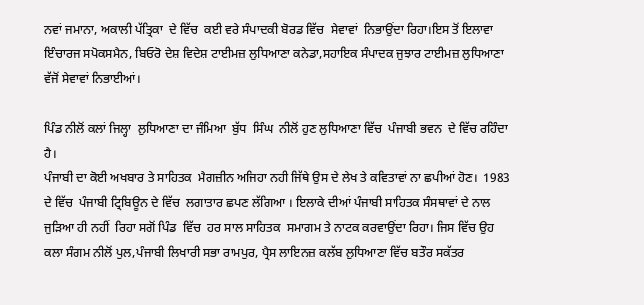ਨਵਾਂ ਜਮਾਨਾ, ਅਕਾਲੀ ਪੱਤ੍ਰਿਕਾ  ਦੇ ਵਿੱਚ  ਕਈ ਵਰੇ ਸੰਪਾਦਕੀ ਬੋਰਡ ਵਿੱਚ  ਸੇਵਾਵਾਂ  ਨਿਭਾਉਂਦਾ ਰਿਹਾ।ਇਸ ਤੋਂ ਇਲਾਵਾ ਇੰਚਾਰਜ ਸਪੋਕਸਮੈਨ, ਬਿਓਰੋ ਦੇਸ਼ ਵਿਦੇਸ਼ ਟਾਈਮਜ਼ ਲੁਧਿਆਣਾ ਕਨੇਡਾ,ਸਹਾਇਕ ਸੰਪਾਦਕ ਜੁਝਾਰ ਟਾਈਮਜ਼ ਲੁਧਿਆਣਾ ਵੱਜੋਂ ਸੇਵਾਵਾਂ ਨਿਭਾਈਆਂ।

ਪਿੰਡ ਨੀਲੋਂ ਕਲਾਂ ਜਿਲ੍ਹਾ  ਲੁਧਿਆਣਾ ਦਾ ਜੰਮਿਆ  ਬੁੱਧ  ਸਿੰਘ  ਨੀਲੋਂ ਹੁਣ ਲੁਧਿਆਣਾ ਵਿੱਚ  ਪੰਜਾਬੀ ਭਵਨ  ਦੇ ਵਿੱਚ ਰਹਿੰਦਾ ਹੈ।
ਪੰਜਾਬੀ ਦਾ ਕੋਈ ਅਖਬਾਰ ਤੇ ਸਾਹਿਤਕ  ਮੈਗਜ਼ੀਨ ਅਜਿਹਾ ਨਹੀ ਜਿੱਥੇ ਉਸ ਦੇ ਲੇਖ ਤੇ ਕਵਿਤਾਵਾਂ ਨਾ ਛਪੀਆਂ ਹੋਣ।  1983 ਦੇ ਵਿੱਚ  ਪੰਜਾਬੀ ਟ੍ਰਿਬਿਊਨ ਦੇ ਵਿੱਚ  ਲਗਾਤਾਰ ਛਪਣ ਲੱਗਿਆ । ਇਲਾਕੇ ਦੀਆਂ ਪੰਜਾਬੀ ਸਾਹਿਤਕ ਸੰਸਥਾਵਾਂ ਦੇ ਨਾਲ ਜੁੜਿਆ ਹੀ ਨਹੀਂ  ਰਿਹਾ ਸਗੋਂ ਪਿੰਡ  ਵਿੱਚ  ਹਰ ਸਾਲ ਸਾਹਿਤਕ  ਸਮਾਗਮ ਤੇ ਨਾਟਕ ਕਰਵਾਉਂਦਾ ਰਿਹਾ। ਜਿਸ ਵਿੱਚ ਉਹ ਕਲਾ ਸੰਗਮ ਨੀਲੋਂ ਪੁਲ,ਪੰਜਾਬੀ ਲਿਖਾਰੀ ਸਭਾ ਰਾਮਪੁਰ, ਪ੍ਰੈਸ ਲਾਇਨਜ਼ ਕਲੱਬ ਲੁਧਿਆਣਾ ਵਿੱਚ ਬਤੌਰ ਸਕੱਤਰ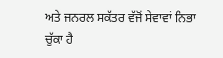ਅਤੇ ਜਨਰਲ ਸਕੱਤਰ ਵੱਜੋਂ ਸੇਵਾਵਾਂ ਨਿਭਾ ਚੁੱਕਾ ਹੈ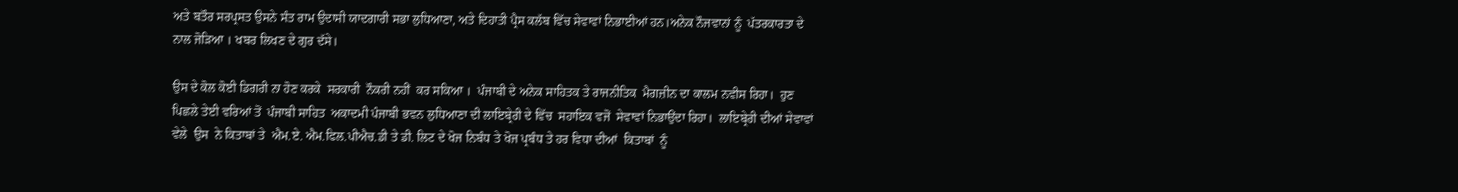ਅਤੇ ਬਤੌਰ ਸਰਪ੍ਰਸਤ ਉਸਨੇ ਸੰਤ ਰਾਮ ਉਦਾਸੀ ਯਾਦਗਾਰੀ ਸਭਾ ਲੁਧਿਆਣਾ, ਅਤੇ ਦਿਹਾਤੀ ਪ੍ਰੈਸ ਕਲੱਬ ਵਿੱਚ ਸੇਵਾਵਾਂ ਨਿਭਾਈਆਂ ਹਨ।ਅਨੇਕ ਨੌਜਵਾਨਾਂ ਨੂੰ  ਪੱਤਰਕਾਰਤਾ ਦੇ ਨਾਲ ਜੋੜਿਆ । ਖਬਰ ਲਿਖਣ ਦੇ ਗੁਰ ਦੱਸੇ।

ਉਸ ਦੇ ਕੋਲ ਕੋਈ ਡਿਗਰੀ ਨਾ ਹੋਣ ਕਰਕੇ  ਸਰਕਾਰੀ  ਨੌਕਰੀ ਨਹੀਂ  ਕਰ ਸਕਿਆ ।  ਪੰਜਾਬੀ ਦੇ ਅਨੇਕ ਸਾਹਿਤਕ ਤੇ ਰਾਜਨੀਤਿਕ  ਮੈਗਜ਼ੀਨ ਦਾ ਕਾਲਮ ਨਵੀਸ ਰਿਹਾ।  ਹੁਣ ਪਿਛਲੇ ਤੇਈ ਵਰਿਆਂ ਤੋਂ  ਪੰਜਾਬੀ ਸਾਹਿਤ  ਅਕਾਦਮੀ ਪੰਜਾਬੀ ਭਵਨ ਲੁਧਿਆਣਾ ਦੀ ਲਾਇਬ੍ਰੇਰੀ ਦੇ ਵਿੱਚ  ਸਹਾਇਕ ਵਜੋਂ  ਸੇਵਾਵਾਂ ਨਿਭਾਉਂਦਾ ਰਿਹਾ।  ਲਾਇਬ੍ਰੇਰੀ ਦੀਆਂ ਸੇਵਾਵਾਂ ਵੇਲੇ  ਉਸ  ਨੇ ਕਿਤਾਬਾਂ ਤੇ  ਐਮ.ਏ. ਐਮ.ਫਿਲ.ਪੀਐਚ.ਡੀ ਤੇ ਡੀ. ਲਿਟ ਦੇ ਖੋਜ ਨਿਬੰਧ ਤੇ ਖੋਜ ਪ੍ਰਬੰਧ ਤੇ ਹਰ ਵਿਧਾ ਦੀਆਂ  ਕਿਤਾਬਾਂ  ਨੂੰ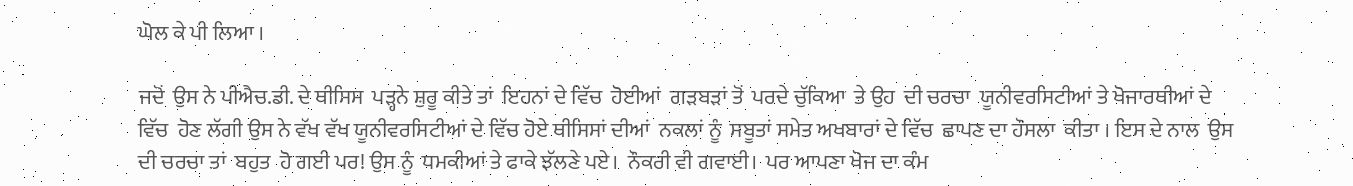ਘੋਲ ਕੇ ਪੀ ਲਿਆ ।

ਜਦੋਂ  ਉਸ ਨੇ ਪੀਐਚ.ਡੀ. ਦੇ ਥੀਸਿਸ  ਪੜ੍ਹਨੇ ਸ਼ੁਰੂ ਕੀਤੇ ਤਾਂ  ਇਹਨਾਂ ਦੇ ਵਿੱਚ  ਹੋਈਆਂ  ਗੜਬੜਾਂ ਤੋਂ  ਪਰਦੇ ਚੁੱਕਿਆ  ਤੇ ਉਹ  ਦੀ ਚਰਚਾ  ਯੂਨੀਵਰਸਿਟੀਆਂ ਤੇ ਖੋਜਾਰਥੀਆਂ ਦੇ ਵਿੱਚ  ਹੋਣ ਲੱਗੀ ਉਸ ਨੇ ਵੱਖ ਵੱਖ ਯੂਨੀਵਰਸਿਟੀਆਂ ਦੇ ਵਿੱਚ ਹੋਏ ਥੀਸਿਸਾਂ ਦੀਆਂ  ਨਕਲਾਂ ਨੂੰ  ਸਬੂਤਾਂ ਸਮੇਤ ਅਖਬਾਰਾਂ ਦੇ ਵਿੱਚ  ਛਾਪਣ ਦਾ ਹੌਸਲਾ  ਕੀਤਾ । ਇਸ ਦੇ ਨਾਲ  ਉਸ ਦੀ ਚਰਚਾ ਤਾਂ  ਬਹੁਤ  ਹੋ ਗਈ ਪਰ! ਉਸ ਨੂੰ  ਧਮਕੀਆਂ ਤੇ ਫਾਕੇ ਝੱਲਣੇ ਪਏ।  ਨੌਕਰੀ ਵੀ ਗਵਾਈ।  ਪਰ ਆਪਣਾ ਖੋਜ ਦਾ ਕੰਮ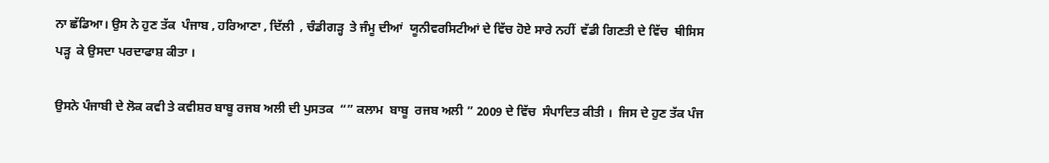ਨਾ ਛੱਡਿਆ। ਉਸ ਨੇ ਹੁਣ ਤੱਕ  ਪੰਜਾਬ , ਹਰਿਆਣਾ , ਦਿੱਲੀ  , ਚੰਡੀਗੜ੍ਹ  ਤੇ ਜੰਮੂ ਦੀਆਂ  ਯੂਨੀਵਰਸਿਟੀਆਂ ਦੇ ਵਿੱਚ ਹੋਏ ਸਾਰੇ ਨਹੀਂ  ਵੱਡੀ ਗਿਣਤੀ ਦੇ ਵਿੱਚ  ਥੀਸਿਸ ਪੜ੍ਹ  ਕੇ ਉਸਦਾ ਪਰਦਾਫਾਸ਼ ਕੀਤਾ ।

ਉਸਨੇ ਪੰਜਾਬੀ ਦੇ ਲੋਕ ਕਵੀ ਤੇ ਕਵੀਸ਼ਰ ਬਾਬੂ ਰਜਬ ਅਲੀ ਦੀ ਪੁਸਤਕ  “” ਕਲਾਮ  ਬਾਬੂ  ਰਜਬ ਅਲੀ ” 2009 ਦੇ ਵਿੱਚ  ਸੰਪਾਦਿਤ ਕੀਤੀ ।  ਜਿਸ ਦੇ ਹੁਣ ਤੱਕ ਪੰਜ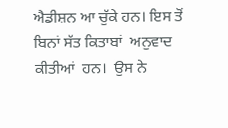ਐਡੀਸ਼ਨ ਆ ਚੁੱਕੇ ਹਨ। ਇਸ ਤੋਂ  ਬਿਨਾਂ ਸੱਤ ਕਿਤਾਬਾਂ  ਅਨੁਵਾਦ  ਕੀਤੀਆਂ  ਹਨ।  ਉਸ ਨੇ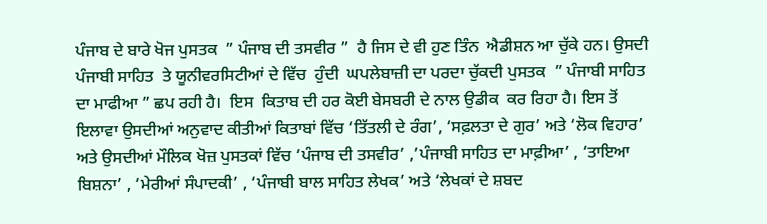ਪੰਜਾਬ ਦੇ ਬਾਰੇ ਖੋਜ ਪੁਸਤਕ  ” ਪੰਜਾਬ ਦੀ ਤਸਵੀਰ ”  ਹੈ ਜਿਸ ਦੇ ਵੀ ਹੁਣ ਤਿੰਨ  ਐਡੀਸ਼ਨ ਆ ਚੁੱਕੇ ਹਨ। ਉਸਦੀ ਪੰਜਾਬੀ ਸਾਹਿਤ  ਤੇ ਯੂਨੀਵਰਸਿਟੀਆਂ ਦੇ ਵਿੱਚ  ਹੁੰਦੀ  ਘਪਲੇਬਾਜ਼ੀ ਦਾ ਪਰਦਾ ਚੁੱਕਦੀ ਪੁਸਤਕ  ” ਪੰਜਾਬੀ ਸਾਹਿਤ ਦਾ ਮਾਫੀਆ ” ਛਪ ਰਹੀ ਹੈ।  ਇਸ  ਕਿਤਾਬ ਦੀ ਹਰ ਕੋਈ ਬੇਸਬਰੀ ਦੇ ਨਾਲ ਉਡੀਕ  ਕਰ ਰਿਹਾ ਹੈ। ਇਸ ਤੋਂ ਇਲਾਵਾ ਉਸਦੀਆਂ ਅਨੁਵਾਦ ਕੀਤੀਆਂ ਕਿਤਾਬਾਂ ਵਿੱਚ ‘ਤਿੱਤਲੀ ਦੇ ਰੰਗ’, ‘ਸਫ਼ਲਤਾ ਦੇ ਗੁਰ’ ਅਤੇ ‘ਲੋਕ ਵਿਹਾਰ’ ਅਤੇ ਉਸਦੀਆਂ ਮੌਲਿਕ ਖੋਜ਼ ਪੁਸਤਕਾਂ ਵਿੱਚ ‘ਪੰਜਾਬ ਦੀ ਤਸਵੀਰ’ ,’ਪੰਜਾਬੀ ਸਾਹਿਤ ਦਾ ਮਾਫ਼ੀਆ’ , ‘ਤਾਇਆ ਬਿਸ਼ਨਾ’ , ‘ਮੇਰੀਆਂ ਸੰਪਾਦਕੀ’ , ‘ਪੰਜਾਬੀ ਬਾਲ ਸਾਹਿਤ ਲੇਖਕ’ ਅਤੇ ‘ਲੇਖਕਾਂ ਦੇ ਸ਼ਬਦ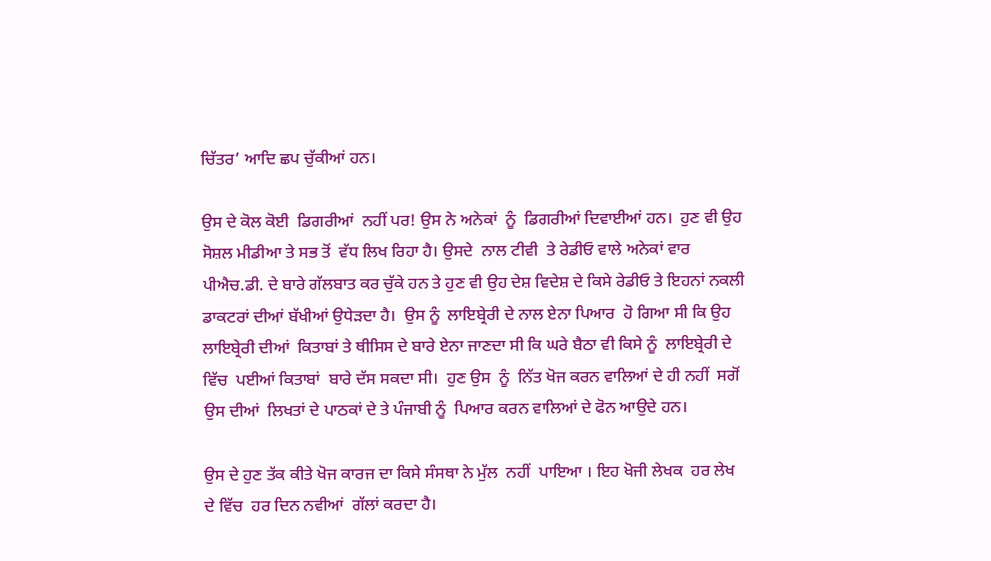ਚਿੱਤਰ’ ਆਦਿ ਛਪ ਚੁੱਕੀਆਂ ਹਨ।

ਉਸ ਦੇ ਕੋਲ ਕੋਈ  ਡਿਗਰੀਆਂ  ਨਹੀਂ ਪਰ! ਉਸ ਨੇ ਅਨੇਕਾਂ  ਨੂੰ  ਡਿਗਰੀਆਂ ਦਿਵਾਈਆਂ ਹਨ।  ਹੁਣ ਵੀ ਉਹ  ਸੋਸ਼ਲ ਮੀਡੀਆ ਤੇ ਸਭ ਤੋਂ  ਵੱਧ ਲਿਖ ਰਿਹਾ ਹੈ। ਉਸਦੇ  ਨਾਲ ਟੀਵੀ  ਤੇ ਰੇਡੀਓ ਵਾਲੇ ਅਨੇਕਾਂ ਵਾਰ ਪੀਐਚ.ਡੀ. ਦੇ ਬਾਰੇ ਗੱਲਬਾਤ ਕਰ ਚੁੱਕੇ ਹਨ ਤੇ ਹੁਣ ਵੀ ਉਹ ਦੇਸ਼ ਵਿਦੇਸ਼ ਦੇ ਕਿਸੇ ਰੇਡੀਓ ਤੇ ਇਹਨਾਂ ਨਕਲੀ ਡਾਕਟਰਾਂ ਦੀਆਂ ਬੱਖੀਆਂ ਉਧੇੜਦਾ ਹੈ।  ਉਸ ਨੂੰ  ਲਾਇਬ੍ਰੇਰੀ ਦੇ ਨਾਲ ਏਨਾ ਪਿਆਰ  ਹੋ ਗਿਆ ਸੀ ਕਿ ਉਹ ਲਾਇਬ੍ਰੇਰੀ ਦੀਆਂ  ਕਿਤਾਬਾਂ ਤੇ ਥੀਸਿਸ ਦੇ ਬਾਰੇ ਏਨਾ ਜਾਣਦਾ ਸੀ ਕਿ ਘਰੇ ਬੈਠਾ ਵੀ ਕਿਸੇ ਨੂੰ  ਲਾਇਬ੍ਰੇਰੀ ਦੇ ਵਿੱਚ  ਪਈਆਂ ਕਿਤਾਬਾਂ  ਬਾਰੇ ਦੱਸ ਸਕਦਾ ਸੀ।  ਹੁਣ ਉਸ  ਨੂੰ  ਨਿੱਤ ਖੋਜ ਕਰਨ ਵਾਲਿਆਂ ਦੇ ਹੀ ਨਹੀਂ  ਸਗੋਂ  ਉਸ ਦੀਆਂ  ਲਿਖਤਾਂ ਦੇ ਪਾਠਕਾਂ ਦੇ ਤੇ ਪੰਜਾਬੀ ਨੂੰ  ਪਿਆਰ ਕਰਨ ਵਾਲਿਆਂ ਦੇ ਫੋਨ ਆਉਦੇ ਹਨ।

ਉਸ ਦੇ ਹੁਣ ਤੱਕ ਕੀਤੇ ਖੋਜ ਕਾਰਜ ਦਾ ਕਿਸੇ ਸੰਸਥਾ ਨੇ ਮੁੱਲ  ਨਹੀਂ  ਪਾਇਆ । ਇਹ ਖੋਜੀ ਲੇਖਕ  ਹਰ ਲੇਖ ਦੇ ਵਿੱਚ  ਹਰ ਦਿਨ ਨਵੀਆਂ  ਗੱਲਾਂ ਕਰਦਾ ਹੈ।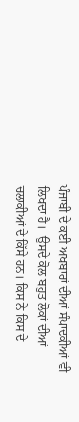ਪੰਜਾਬੀ ਦੇ ਕਈ ਅਖਬਾਰਾਂ ਦੀਆਂ ਸੰਪਾਦਕੀਆਂ ਵੀ ਲਿਖਦਾ ਹੈ।  ਉਸਦੇ ਕੋਲ ਬਹੁਤ ਲੋਕਾਂ ਦੀਆਂ  ਚਲਾਕੀਆਂ ਦੇ ਕਿੱਸੇ ਹਨ। ਕਿਸ ਨੇ ਕਿਸ ਦੇ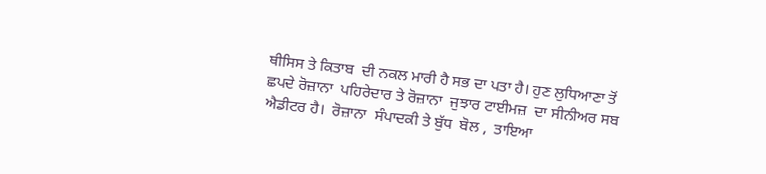ਥੀਸਿਸ ਤੇ ਕਿਤਾਬ  ਦੀ ਨਕਲ ਮਾਰੀ ਹੈ ਸਭ ਦਾ ਪਤਾ ਹੈ। ਹੁਣ ਲੁਧਿਆਣਾ ਤੋਂ  ਛਪਦੇ ਰੋਜ਼ਾਨਾ  ਪਹਿਰੇਦਾਰ ਤੇ ਰੋਜ਼ਾਨਾ  ਜੁਝਾਰ ਟਾਈਮਜ਼  ਦਾ ਸੀਨੀਅਰ ਸਬ ਐਡੀਟਰ ਹੈ।  ਰੋਜ਼ਾਨਾ  ਸੰਪਾਦਕੀ ਤੇ ਬੁੱਧ  ਬੋਲ ,  ਤਾਇਆ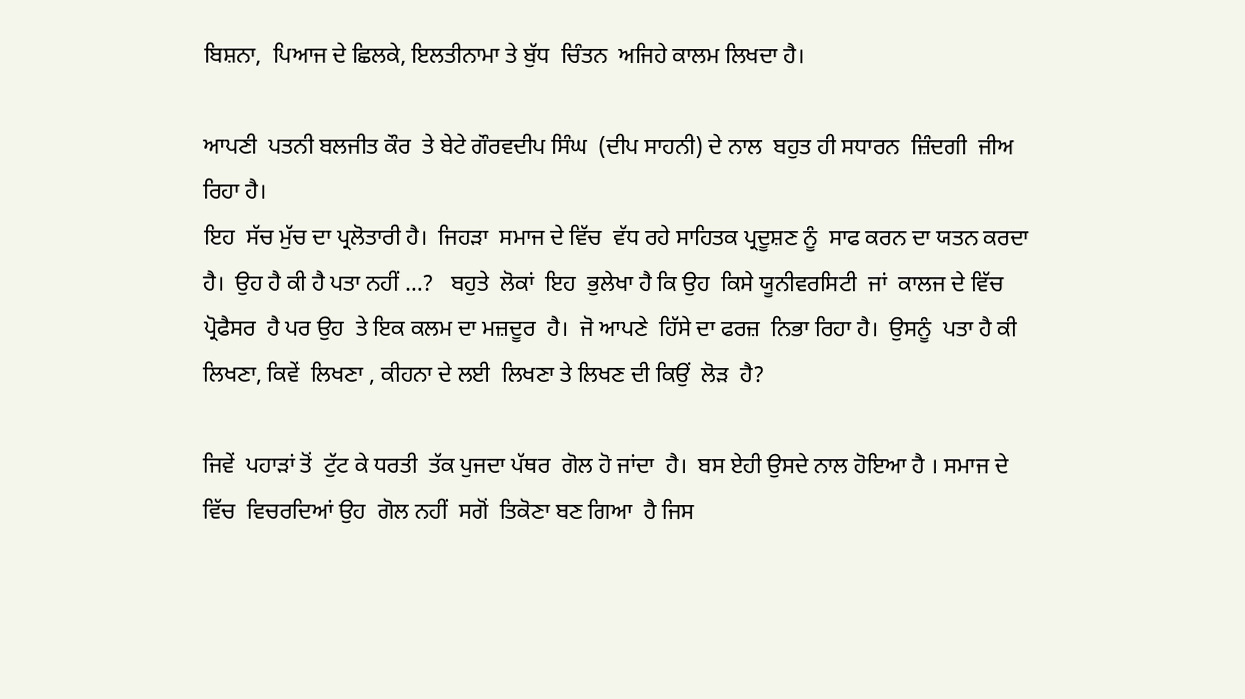ਬਿਸ਼ਨਾ,  ਪਿਆਜ ਦੇ ਛਿਲਕੇ, ਇਲਤੀਨਾਮਾ ਤੇ ਬੁੱਧ  ਚਿੰਤਨ  ਅਜਿਹੇ ਕਾਲਮ ਲਿਖਦਾ ਹੈ।

ਆਪਣੀ  ਪਤਨੀ ਬਲਜੀਤ ਕੌਰ  ਤੇ ਬੇਟੇ ਗੌਰਵਦੀਪ ਸਿੰਘ  (ਦੀਪ ਸਾਹਨੀ) ਦੇ ਨਾਲ  ਬਹੁਤ ਹੀ ਸਧਾਰਨ  ਜ਼ਿੰਦਗੀ  ਜੀਅ ਰਿਹਾ ਹੈ।
ਇਹ  ਸੱਚ ਮੁੱਚ ਦਾ ਪ੍ਰਲੋਤਾਰੀ ਹੈ।  ਜਿਹੜਾ  ਸਮਾਜ ਦੇ ਵਿੱਚ  ਵੱਧ ਰਹੇ ਸਾਹਿਤਕ ਪ੍ਰਦੂਸ਼ਣ ਨੂੰ  ਸਾਫ ਕਰਨ ਦਾ ਯਤਨ ਕਰਦਾ ਹੈ।  ਉਹ ਹੈ ਕੀ ਹੈ ਪਤਾ ਨਹੀਂ …?   ਬਹੁਤੇ  ਲੋਕਾਂ  ਇਹ  ਭੁਲੇਖਾ ਹੈ ਕਿ ਉਹ  ਕਿਸੇ ਯੂਨੀਵਰਸਿਟੀ  ਜਾਂ  ਕਾਲਜ ਦੇ ਵਿੱਚ  ਪ੍ਰੋਫੈਸਰ  ਹੈ ਪਰ ਉਹ  ਤੇ ਇਕ ਕਲਮ ਦਾ ਮਜ਼ਦੂਰ  ਹੈ।  ਜੋ ਆਪਣੇ  ਹਿੱਸੇ ਦਾ ਫਰਜ਼  ਨਿਭਾ ਰਿਹਾ ਹੈ।  ਉਸਨੂੰ  ਪਤਾ ਹੈ ਕੀ ਲਿਖਣਾ, ਕਿਵੇਂ  ਲਿਖਣਾ , ਕੀਹਨਾ ਦੇ ਲਈ  ਲਿਖਣਾ ਤੇ ਲਿਖਣ ਦੀ ਕਿਉਂ  ਲੋੜ  ਹੈ?

ਜਿਵੇਂ  ਪਹਾੜਾਂ ਤੋਂ  ਟੁੱਟ ਕੇ ਧਰਤੀ  ਤੱਕ ਪੁਜਦਾ ਪੱਥਰ  ਗੋਲ ਹੋ ਜਾਂਦਾ  ਹੈ।  ਬਸ ਏਹੀ ਉਸਦੇ ਨਾਲ ਹੋਇਆ ਹੈ । ਸਮਾਜ ਦੇ ਵਿੱਚ  ਵਿਚਰਦਿਆਂ ਉਹ  ਗੋਲ ਨਹੀਂ  ਸਗੋਂ  ਤਿਕੋਣਾ ਬਣ ਗਿਆ  ਹੈ ਜਿਸ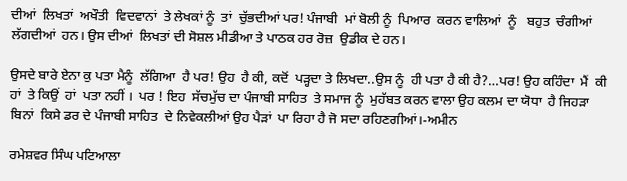ਦੀਆਂ  ਲਿਖਤਾਂ  ਅਖੌਤੀ  ਵਿਦਵਾਨਾਂ  ਤੇ ਲੇਖਕਾਂ ਨੂੰ  ਤਾਂ  ਚੁੱਭਦੀਆਂ ਪਰ! ਪੰਜਾਬੀ  ਮਾਂ ਬੋਲੀ ਨੂੰ  ਪਿਆਰ  ਕਰਨ ਵਾਲਿਆਂ  ਨੂੰ   ਬਹੁਤ  ਚੰਗੀਆਂ ਲੱਗਦੀਆਂ  ਹਨ। ਉਸ ਦੀਆਂ  ਲਿਖਤਾਂ ਦੀ ਸੋਸ਼ਲ ਮੀਡੀਆ ਤੇ ਪਾਠਕ ਹਰ ਰੋਜ਼  ਉਡੀਕ ਦੇ ਹਨ।

ਉਸਦੇ ਬਾਰੇ ਏਨਾ ਕੁ ਪਤਾ ਮੈਨੂੰ  ਲੱਗਿਆ  ਹੈ ਪਰ! ਉਹ  ਹੈ ਕੀ, ਕਦੋਂ  ਪੜ੍ਹਦਾ ਤੇ ਲਿਖਦਾ..ਉਸ ਨੂੰ  ਹੀ ਪਤਾ ਹੈ ਕੀ ਹੈ?…ਪਰ! ਉਹ ਕਹਿੰਦਾ  ਮੈਂ  ਕੀ ਹਾਂ  ਤੇ ਕਿਉਂ  ਹਾਂ  ਪਤਾ ਨਹੀਂ ।  ਪਰ ! ਇਹ  ਸੱਚਮੁੱਚ ਦਾ ਪੰਜਾਬੀ ਸਾਹਿਤ  ਤੇ ਸਮਾਜ ਨੂੰ  ਮੁਹੱਬਤ ਕਰਨ ਵਾਲਾ ਉਹ ਕਲਮ ਦਾ ਯੋਧਾ  ਹੈ ਜਿਹੜਾ  ਬਿਨਾਂ  ਕਿਸੇ ਡਰ ਦੇ ਪੰਜਾਬੀ ਸਾਹਿਤ  ਦੇ ਨਿਵੇਕਲੀਆਂ ਉਹ ਪੈੜਾਂ  ਪਾ ਰਿਹਾ ਹੈ ਜੋ ਸਦਾ ਰਹਿਣਗੀਆਂ।-ਅਮੀਨ

ਰਮੇਸ਼ਵਰ ਸਿੰਘ ਪਟਿਆਲਾ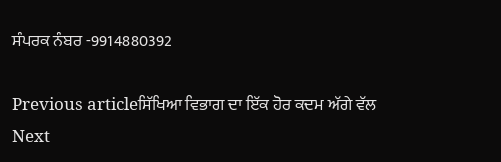ਸੰਪਰਕ ਨੰਬਰ -9914880392

Previous articleਸਿੱਖਿਆ ਵਿਭਾਗ ਦਾ ਇੱਕ ਹੋਰ ਕਦਮ ਅੱਗੇ ਵੱਲ
Next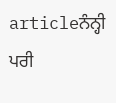articleਨੰਨ੍ਹੀ ਪਰੀ